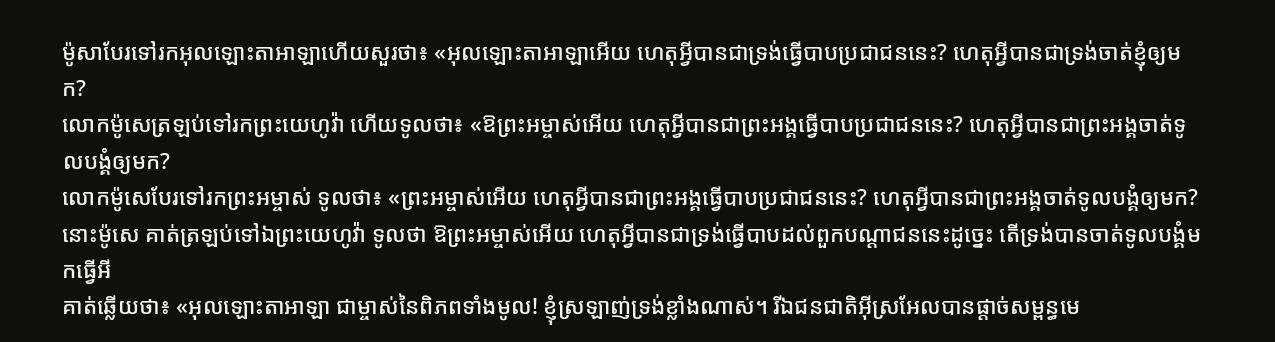ម៉ូសាបែរទៅរកអុលឡោះតាអាឡាហើយសួរថា៖ «អុលឡោះតាអាឡាអើយ ហេតុអ្វីបានជាទ្រង់ធ្វើបាបប្រជាជននេះ? ហេតុអ្វីបានជាទ្រង់ចាត់ខ្ញុំឲ្យមក?
លោកម៉ូសេត្រឡប់ទៅរកព្រះយេហូវ៉ា ហើយទូលថា៖ «ឱព្រះអម្ចាស់អើយ ហេតុអ្វីបានជាព្រះអង្គធ្វើបាបប្រជាជននេះ? ហេតុអ្វីបានជាព្រះអង្គចាត់ទូលបង្គំឲ្យមក?
លោកម៉ូសេបែរទៅរកព្រះអម្ចាស់ ទូលថា៖ «ព្រះអម្ចាស់អើយ ហេតុអ្វីបានជាព្រះអង្គធ្វើបាបប្រជាជននេះ? ហេតុអ្វីបានជាព្រះអង្គចាត់ទូលបង្គំឲ្យមក?
នោះម៉ូសេ គាត់ត្រឡប់ទៅឯព្រះយេហូវ៉ា ទូលថា ឱព្រះអម្ចាស់អើយ ហេតុអ្វីបានជាទ្រង់ធ្វើបាបដល់ពួកបណ្តាជននេះដូច្នេះ តើទ្រង់បានចាត់ទូលបង្គំមកធ្វើអី
គាត់ឆ្លើយថា៖ «អុលឡោះតាអាឡា ជាម្ចាស់នៃពិភពទាំងមូល! ខ្ញុំស្រឡាញ់ទ្រង់ខ្លាំងណាស់។ រីឯជនជាតិអ៊ីស្រអែលបានផ្តាច់សម្ពន្ធមេ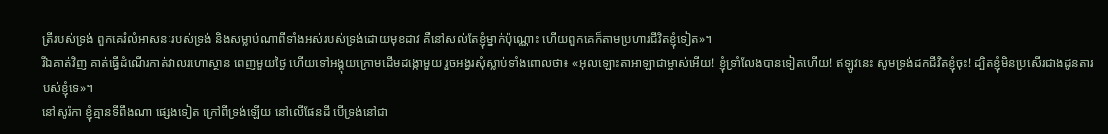ត្រីរបស់ទ្រង់ ពួកគេរំលំអាសនៈរបស់ទ្រង់ និងសម្លាប់ណាពីទាំងអស់របស់ទ្រង់ដោយមុខដាវ គឺនៅសល់តែខ្ញុំម្នាក់ប៉ុណ្ណោះ ហើយពួកគេក៏តាមប្រហារជីវិតខ្ញុំទៀត»។
រីឯគាត់វិញ គាត់ធ្វើដំណើរកាត់វាលរហោស្ថាន ពេញមួយថ្ងៃ ហើយទៅអង្គុយក្រោមដើមដង្កោមួយ រួចអង្វរសុំស្លាប់ទាំងពោលថា៖ «អុលឡោះតាអាឡាជាម្ចាស់អើយ! ខ្ញុំទ្រាំលែងបានទៀតហើយ! ឥឡូវនេះ សូមទ្រង់ដកជីវិតខ្ញុំចុះ! ដ្បិតខ្ញុំមិនប្រសើរជាងដូនតារបស់ខ្ញុំទេ»។
នៅសូរ៉កា ខ្ញុំគ្មានទីពឹងណា ផ្សេងទៀត ក្រៅពីទ្រង់ឡើយ នៅលើផែនដី បើទ្រង់នៅជា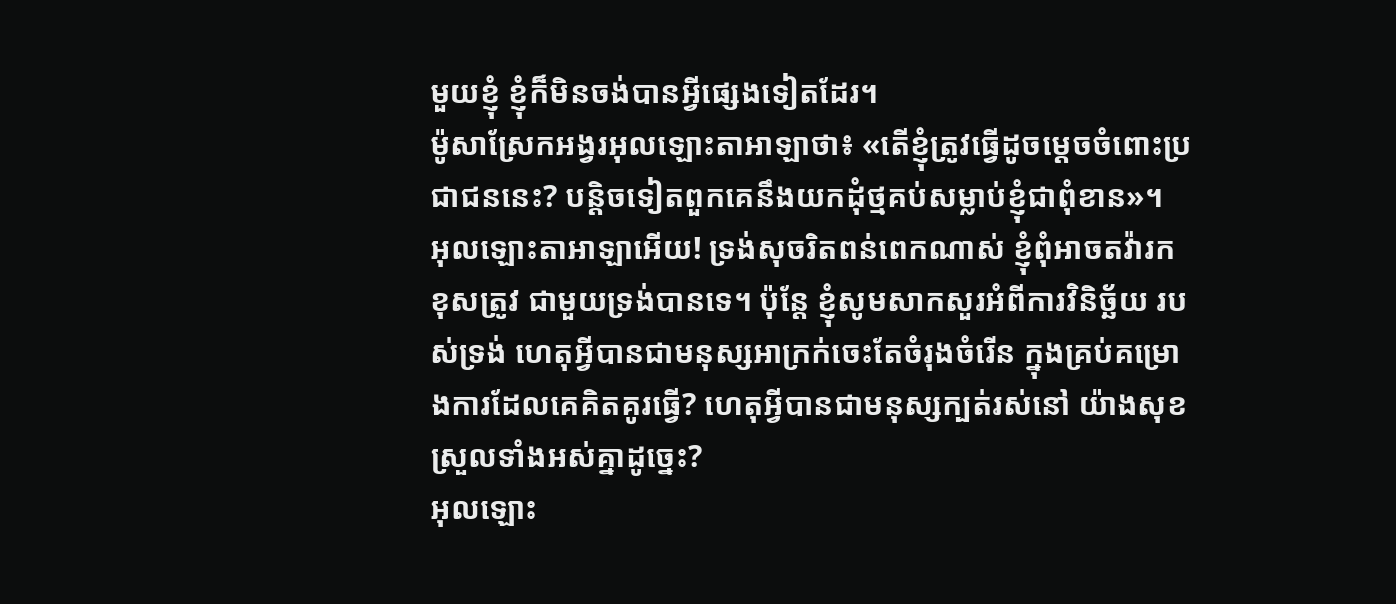មួយខ្ញុំ ខ្ញុំក៏មិនចង់បានអ្វីផ្សេងទៀតដែរ។
ម៉ូសាស្រែកអង្វរអុលឡោះតាអាឡាថា៖ «តើខ្ញុំត្រូវធ្វើដូចម្តេចចំពោះប្រជាជននេះ? បន្តិចទៀតពួកគេនឹងយកដុំថ្មគប់សម្លាប់ខ្ញុំជាពុំខាន»។
អុលឡោះតាអាឡាអើយ! ទ្រង់សុចរិតពន់ពេកណាស់ ខ្ញុំពុំអាចតវ៉ារកខុសត្រូវ ជាមួយទ្រង់បានទេ។ ប៉ុន្តែ ខ្ញុំសូមសាកសួរអំពីការវិនិច្ឆ័យ របស់ទ្រង់ ហេតុអ្វីបានជាមនុស្សអាក្រក់ចេះតែចំរុងចំរើន ក្នុងគ្រប់គម្រោងការដែលគេគិតគូរធ្វើ? ហេតុអ្វីបានជាមនុស្សក្បត់រស់នៅ យ៉ាងសុខស្រួលទាំងអស់គ្នាដូច្នេះ?
អុលឡោះ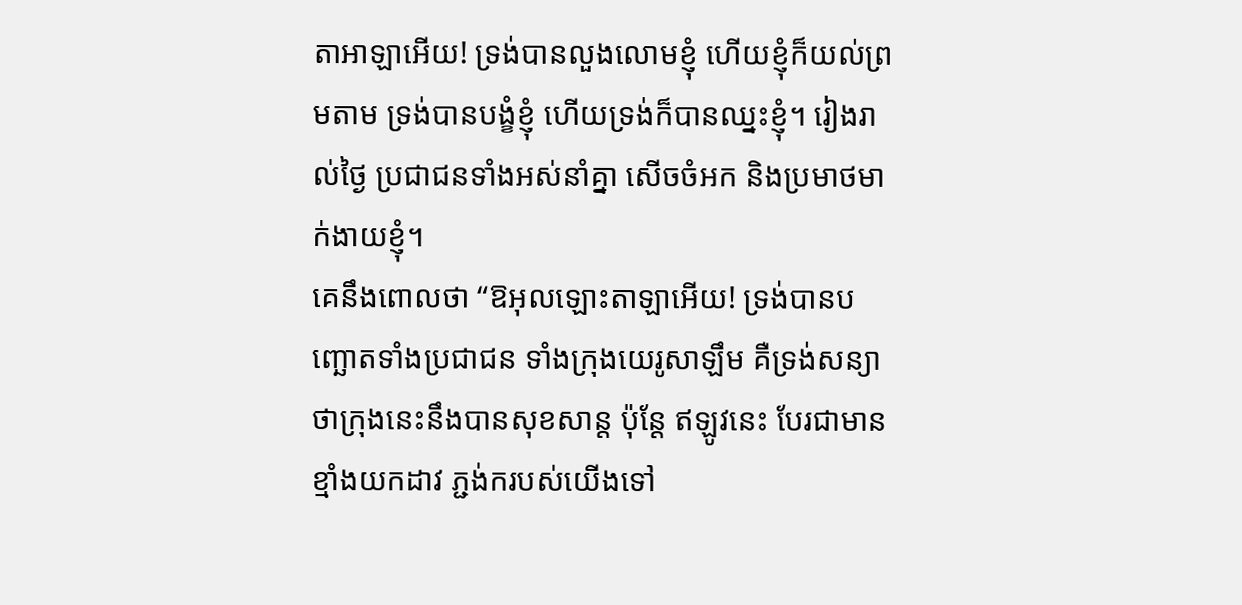តាអាឡាអើយ! ទ្រង់បានលួងលោមខ្ញុំ ហើយខ្ញុំក៏យល់ព្រមតាម ទ្រង់បានបង្ខំខ្ញុំ ហើយទ្រង់ក៏បានឈ្នះខ្ញុំ។ រៀងរាល់ថ្ងៃ ប្រជាជនទាំងអស់នាំគ្នា សើចចំអក និងប្រមាថមាក់ងាយខ្ញុំ។
គេនឹងពោលថា “ឱអុលឡោះតាឡាអើយ! ទ្រង់បានបញ្ឆោតទាំងប្រជាជន ទាំងក្រុងយេរូសាឡឹម គឺទ្រង់សន្យាថាក្រុងនេះនឹងបានសុខសាន្ត ប៉ុន្តែ ឥឡូវនេះ បែរជាមានខ្មាំងយកដាវ ភ្ជង់ករបស់យើងទៅ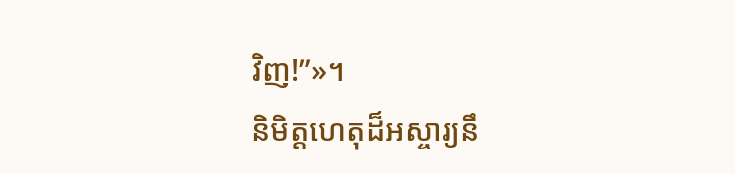វិញ!”»។
និមិត្តហេតុដ៏អស្ចារ្យនឹ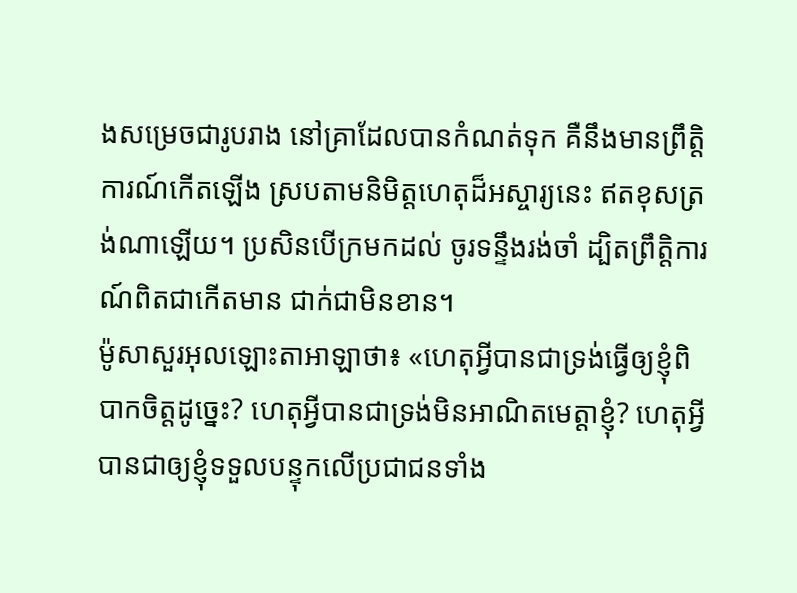ងសម្រេចជារូបរាង នៅគ្រាដែលបានកំណត់ទុក គឺនឹងមានព្រឹត្តិការណ៍កើតឡើង ស្របតាមនិមិត្តហេតុដ៏អស្ចារ្យនេះ ឥតខុសត្រង់ណាឡើយ។ ប្រសិនបើក្រមកដល់ ចូរទន្ទឹងរង់ចាំ ដ្បិតព្រឹត្តិការណ៍ពិតជាកើតមាន ជាក់ជាមិនខាន។
ម៉ូសាសួរអុលឡោះតាអាឡាថា៖ «ហេតុអ្វីបានជាទ្រង់ធ្វើឲ្យខ្ញុំពិបាកចិត្តដូច្នេះ? ហេតុអ្វីបានជាទ្រង់មិនអាណិតមេត្តាខ្ញុំ? ហេតុអ្វីបានជាឲ្យខ្ញុំទទួលបន្ទុកលើប្រជាជនទាំង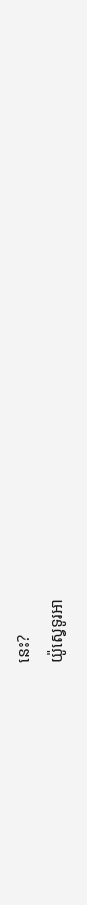នេះ?
យ៉ូស្វេទូរអា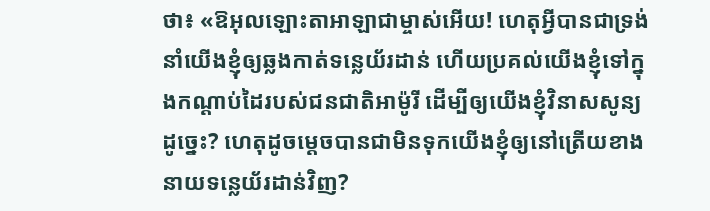ថា៖ «ឱអុលឡោះតាអាឡាជាម្ចាស់អើយ! ហេតុអ្វីបានជាទ្រង់នាំយើងខ្ញុំឲ្យឆ្លងកាត់ទន្លេយ័រដាន់ ហើយប្រគល់យើងខ្ញុំទៅក្នុងកណ្តាប់ដៃរបស់ជនជាតិអាម៉ូរី ដើម្បីឲ្យយើងខ្ញុំវិនាសសូន្យដូច្នេះ? ហេតុដូចម្តេចបានជាមិនទុកយើងខ្ញុំឲ្យនៅត្រើយខាងនាយទន្លេយ័រដាន់វិញ?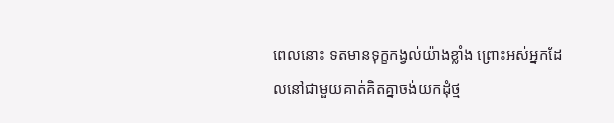ពេលនោះ ទតមានទុក្ខកង្វល់យ៉ាងខ្លាំង ព្រោះអស់អ្នកដែលនៅជាមួយគាត់គិតគ្នាចង់យកដុំថ្ម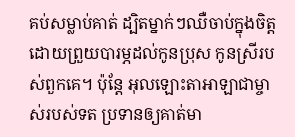គប់សម្លាប់គាត់ ដ្បិតម្នាក់ៗឈឺចាប់ក្នុងចិត្ត ដោយព្រួយបារម្ភដល់កូនប្រុស កូនស្រីរបស់ពួកគេ។ ប៉ុន្តែ អុលឡោះតាអាឡាជាម្ចាស់របស់ទត ប្រទានឲ្យគាត់មា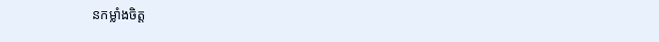នកម្លាំងចិត្ត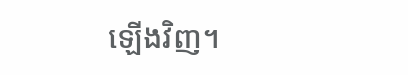ឡើងវិញ។